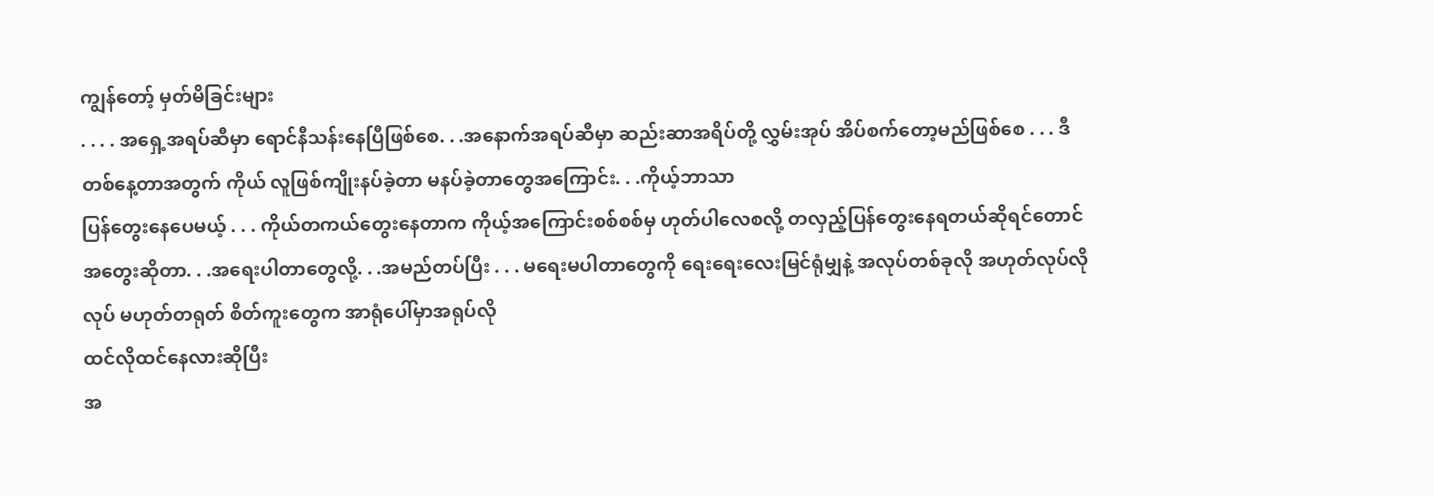ကျွန်တော့် မှတ်မိခြင်းများ
. . . . အရှေ့အရပ်ဆီမှာ ရောင်နီသန်းနေပြီဖြစ်စေ. . .အနောက်အရပ်ဆီမှာ ဆည်းဆာအရိပ်တို့ လွှမ်းအုပ် အိပ်စက်တော့မည်ဖြစ်စေ . . . ဒီတစ်နေ့တာအတွက် ကိုယ် လူဖြစ်ကျိုးနပ်ခဲ့တာ မနပ်ခဲ့တာတွေအကြောင်း. . .ကိုယ့်ဘာသာ
ပြန်တွေးနေပေမယ့် . . . ကိုယ်တကယ်တွေးနေတာက ကိုယ့်အကြောင်းစစ်စစ်မှ ဟုတ်ပါလေစလို့ တလှည့်ပြန်တွေးနေရတယ်ဆိုရင်တောင် အတွေးဆိုတာ. . .အရေးပါတာတွေလို့. . .အမည်တပ်ပြီး . . . မရေးမပါတာတွေကို ရေးရေးလေးမြင်ရုံမျှနဲ့ အလုပ်တစ်ခုလို အဟုတ်လုပ်လိုလုပ် မဟုတ်တရုတ် စိတ်ကူးတွေက အာရုံပေါ်မှာအရုပ်လို
ထင်လိုထင်နေလားဆိုပြီး
အ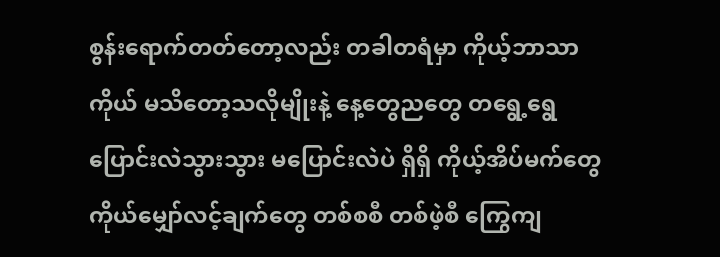စွန်းရောက်တတ်တော့လည်း တခါတရံမှာ ကိုယ့်ဘာသာကိုယ် မသိတော့သလိုမျိုးနဲ့ နေ့တွေညတွေ တရွေ့ရွေ ပြောင်းလဲသွားသွား မပြောင်းလဲပဲ ရှိရှိ ကိုယ့်အိပ်မက်တွေ ကိုယ်မျှော်လင့်ချက်တွေ တစ်စစီ တစ်ဖဲ့စီ ကြွေကျ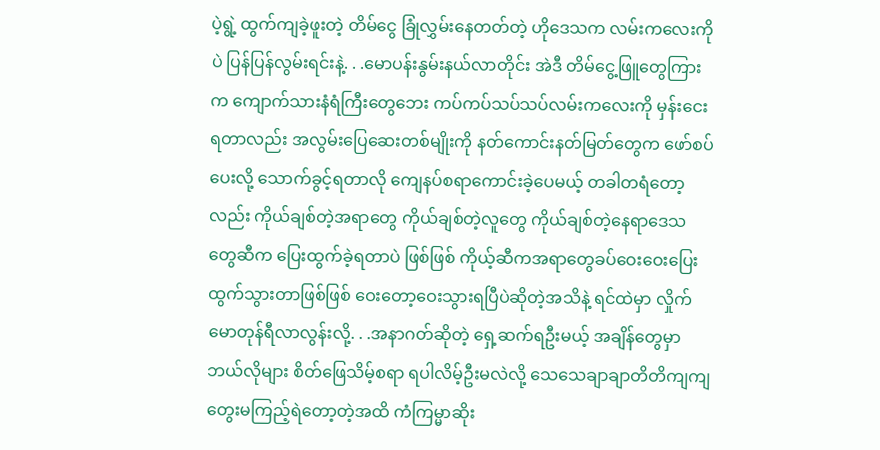ပဲ့ရွဲ့ ထွက်ကျခဲ့ဖူးတဲ့ တိမ်ငွေ ခြုံလွှမ်းနေတတ်တဲ့ ဟိုဒေသက လမ်းကလေးကိုပဲ ပြန်ပြန်လွမ်းရင်းနဲ့. . .မောပန်းနွမ်းနယ်လာတိုင်း အဲဒီ တိမ်ငွေ့ဖြူတွေကြားက ကျောက်သားနံရံကြီးတွေဘေး ကပ်ကပ်သပ်သပ်လမ်းကလေးကို မှန်းငေးရတာလည်း အလွမ်းပြေဆေးတစ်မျိုးကို နတ်ကောင်းနတ်မြတ်တွေက ဖော်စပ်ပေးလို့ သောက်ခွင့်ရတာလို ကျေနပ်စရာကောင်းခဲ့ပေမယ့် တခါတရံတော့လည်း ကိုယ်ချစ်တဲ့အရာတွေ ကိုယ်ချစ်တဲ့လူတွေ ကိုယ်ချစ်တဲ့နေရာဒေသတွေဆီက ပြေးထွက်ခဲ့ရတာပဲ ဖြစ်ဖြစ် ကိုယ့်ဆီကအရာတွေခပ်ဝေးဝေးပြေးထွက်သွားတာဖြစ်ဖြစ် ဝေးတော့ဝေးသွားရပြီပဲဆိုတဲ့အသိနဲ့ ရင်ထဲမှာ လှိုက်မောတုန်ရီလာလွန်းလို့. . .အနာဂတ်ဆိုတဲ့ ရှေ့ဆက်ရဦးမယ့် အချိန်တွေမှာ ဘယ်လိုများ စိတ်ဖြေသိမ့်စရာ ရပါလိမ့်ဦးမလဲလို့ သေသေချာချာတိတိကျကျတွေးမကြည့်ရဲတော့တဲ့အထိ ကံကြမ္မာဆိုး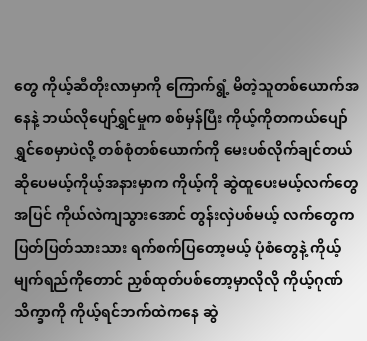တွေ ကိုယ့်ဆီတိုးလာမှာကို ကြောက်ရွံ့ မိတဲ့သူတစ်ယောက်အနေနဲ့ ဘယ်လိုပျော်ရွှင်မှုက စစ်မှန်ပြီး ကိုယ့်ကိုတကယ်ပျော်ရွှင်စေမှာပဲလို့ တစ်စုံတစ်ယောက်ကို မေးပစ်လိုက်ချင်တယ်ဆိုပေမယ့်ကိုယ့်အနားမှာက ကိုယ့်ကို ဆွဲထူပေးမယ့်လက်တွေအပြင် ကိုယ်လဲကျသွားအောင် တွန်းလှဲပစ်မယ့် လက်တွေက ပြတ်ပြတ်သားသား ရက်စက်ပြတော့မယ့် ပုံစံတွေနဲ့ ကိုယ့်မျက်ရည်ကိုတောင် ညှစ်ထုတ်ပစ်တော့မှာလိုလို ကိုယ့်ဂုဏ်သိက္ခာကို ကိုယ့်ရင်ဘက်ထဲကနေ ဆွဲ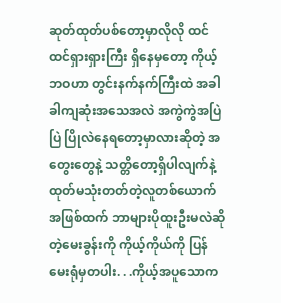ဆုတ်ထုတ်ပစ်တော့မှာလိုလို ထင်ထင်ရှားရှားကြီး ရှိနေမှတော့ ကိုယ့်ဘဝဟာ တွင်းနက်နက်ကြီးထဲ အခါခါကျဆုံးအသေအလဲ အကွဲကွဲအပြဲပြဲ ပြိုလဲနေရတော့မှာလားဆိုတဲ့ အတွေးတွေနဲ့ သတ္တိတော့ရှိပါလျက်နဲ့ ထုတ်မသုံးတတ်တဲ့လူတစ်ယောက်အဖြစ်ထက် ဘာများပိုထူးဦးမလဲဆိုတဲ့မေးခွန်းကို ကိုယ့်ကိုယ်ကို ပြန်မေးရုံမှတပါး. . .ကိုယ့်အပူသောက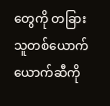တွေကို တခြားသူတစ်ယောက်ယောက်ဆီကို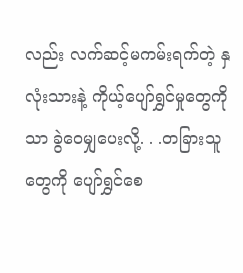လည်း လက်ဆင့်မကမ်းရက်တဲ့ နှလုံးသားနဲ့ ကိုယ့်ပျော်ရွှင်မှုတွေကိုသာ ခွဲဝေမျှပေးလို့. . .တခြားသူတွေကို ပျော်ရွှင်စေ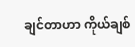ချင်တာဟာ ကိုယ်ချစ်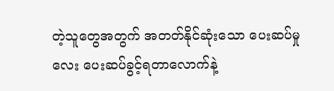တဲ့သူတွေအတွက် အတတ်နိုင်ဆုံးသော ပေးဆပ်မှုလေး ပေးဆပ်ခွင့်ရတာလောက်နဲ့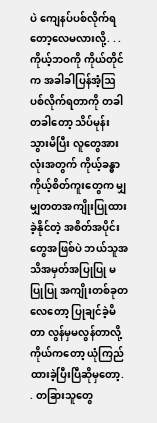ပဲ ကျေနပ်ပစ်လိုက်ရတော့လေမလားလို့. . .ကိုယ့်ဘဝကို ကိုယ်တိုင်က အခါခါပြန်အံ့ဩပစ်လိုက်ရတာကို တခါတခါတော့ သိပ်မုန်းသွားမိပြီး လူတွေအားလုံးအတွက် ကိုယ့်ခန္ဓာ ကိုယ့်စိတ်ကူးတွေက မျှမျှတတအကျိုးပြုထားခဲ့နိုင်တဲ့ အစိတ်အပိုင်းတွေအဖြစ်ပဲ ဘယ်သူအသိအမှတ်အပြုပြု မပြုပြု အကျိုးတစ်ခုတလေတော့ ပြုချင်ခဲ့မိတာ လွန်မှမလွန်တာလို့ ကိုယ်ကတော့ ယုံကြည်ထားခဲ့ပြီးပြီဆိုမှတော့. . တခြားသူတွေ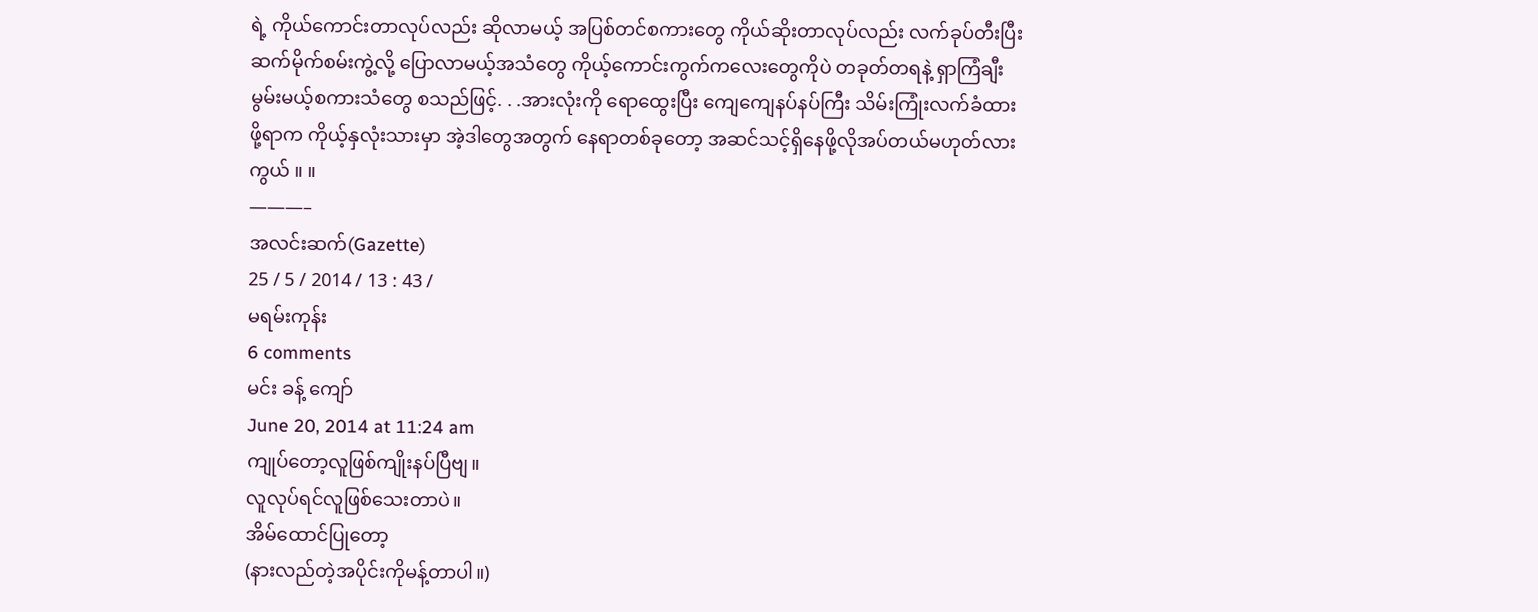ရဲ့ ကိုယ်ကောင်းတာလုပ်လည်း ဆိုလာမယ့် အပြစ်တင်စကားတွေ ကိုယ်ဆိုးတာလုပ်လည်း လက်ခုပ်တီးပြီးဆက်မိုက်စမ်းကွဲ့လို့ ပြောလာမယ့်အသံတွေ ကိုယ့်ကောင်းကွက်ကလေးတွေကိုပဲ တခုတ်တရနဲ့ ရှာကြံချီးမွမ်းမယ့်စကားသံတွေ စသည်ဖြင့်. . .အားလုံးကို ရောထွေးပြီး ကျေကျေနပ်နပ်ကြီး သိမ်းကြုံးလက်ခံထားဖို့ရာက ကိုယ့်နှလုံးသားမှာ အဲ့ဒါတွေအတွက် နေရာတစ်ခုတော့ အဆင်သင့်ရှိနေဖို့လိုအပ်တယ်မဟုတ်လားကွယ် ။ ။
———–
အလင်းဆက်(Gazette)
25 / 5 / 2014 / 13 : 43 /
မရမ်းကုန်း
6 comments
မင်း ခန့် ကျော်
June 20, 2014 at 11:24 am
ကျုပ်တော့လူဖြစ်ကျိုးနပ်ပြီဗျ။
လူလုပ်ရင်လူဖြစ်သေးတာပဲ။
အိမ်ထောင်ပြုတော့
(နားလည်တဲ့အပိုင်းကိုမန့်တာပါ။)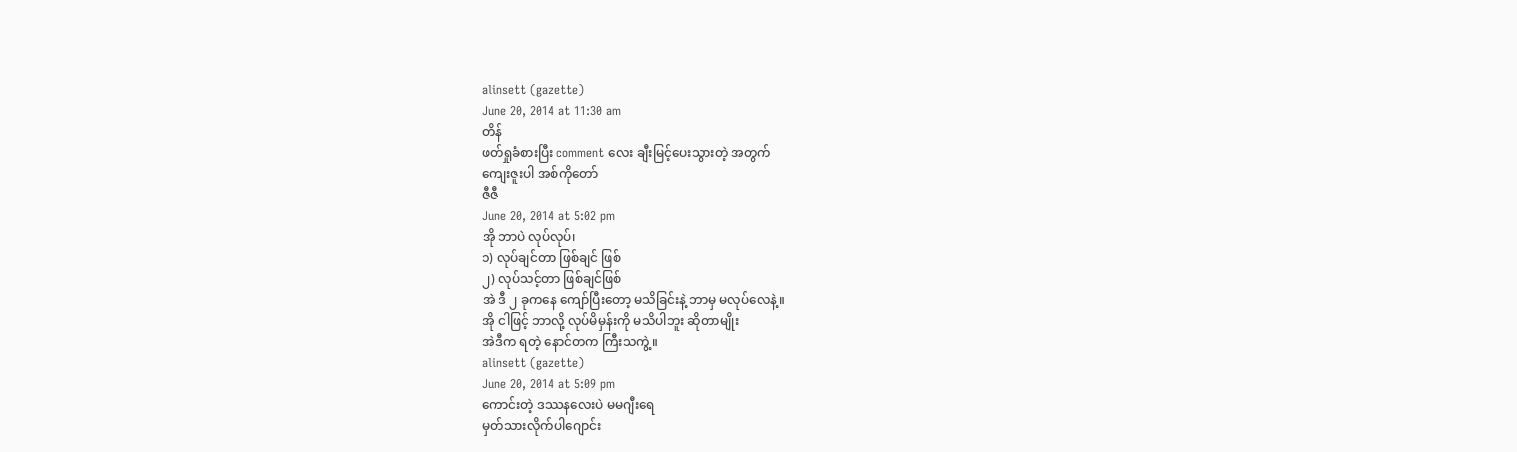alinsett (gazette)
June 20, 2014 at 11:30 am
တိန်
ဖတ်ရှုခံစားပြီး comment လေး ချီးမြင့်ပေးသွားတဲ့ အတွက်
ကျေးဇူးပါ အစ်ကိုတော်
ဇီဇီ
June 20, 2014 at 5:02 pm
အို ဘာပဲ လုပ်လုပ်၊
၁) လုပ်ချင်တာ ဖြစ်ချင် ဖြစ်
၂) လုပ်သင့်တာ ဖြစ်ချင်ဖြစ်
အဲ ဒီ ၂ ခုကနေ ကျော်ပြီးတော့ မသိခြင်းနဲ့ ဘာမှ မလုပ်လေနဲ့။
အို ငါဖြင့် ဘာလို့ လုပ်မိမှန်းကို မသိပါဘူး ဆိုတာမျိုး
အဲဒီက ရတဲ့ နောင်တက ကြီးသကွဲ့။
alinsett (gazette)
June 20, 2014 at 5:09 pm
ကောင်းတဲ့ ဒဿနလေးပဲ မမဂျီးရေ
မှတ်သားလိုက်ပါဂျောင်း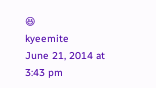😆
kyeemite
June 21, 2014 at 3:43 pm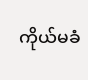ကိုယ်မခံ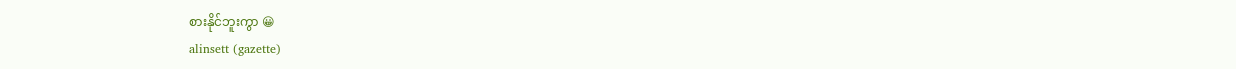စားနိုင်ဘူးကွာ 😀
alinsett (gazette)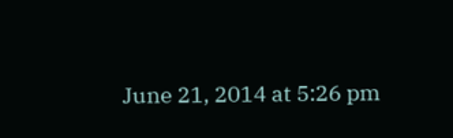June 21, 2014 at 5:26 pm